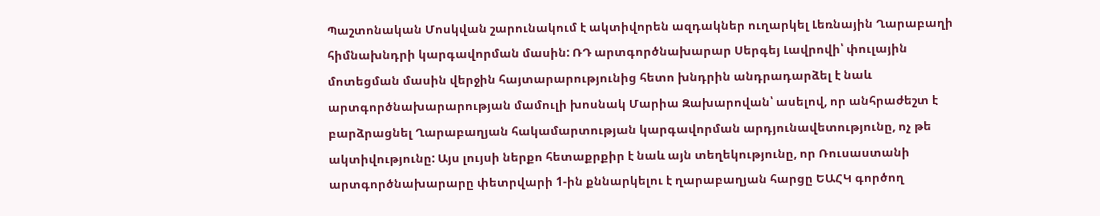Պաշտոնական Մոսկվան շարունակում է ակտիվորեն ազդակներ ուղարկել Լեռնային Ղարաբաղի հիմնախնդրի կարգավորման մասին: ՌԴ արտգործնախարար Սերգեյ Լավրովի՝ փուլային մոտեցման մասին վերջին հայտարարությունից հետո խնդրին անդրադարձել է նաև արտգործնախարարության մամուլի խոսնակ Մարիա Զախարովան՝ ասելով, որ անհրաժեշտ է բարձրացնել Ղարաբաղյան հակամարտության կարգավորման արդյունավետությունը, ոչ թե ակտիվությունը: Այս լույսի ներքո հետաքրքիր է նաև այն տեղեկությունը, որ Ռուսաստանի արտգործնախարարը փետրվարի 1-ին քննարկելու է ղարաբաղյան հարցը ԵԱՀԿ գործող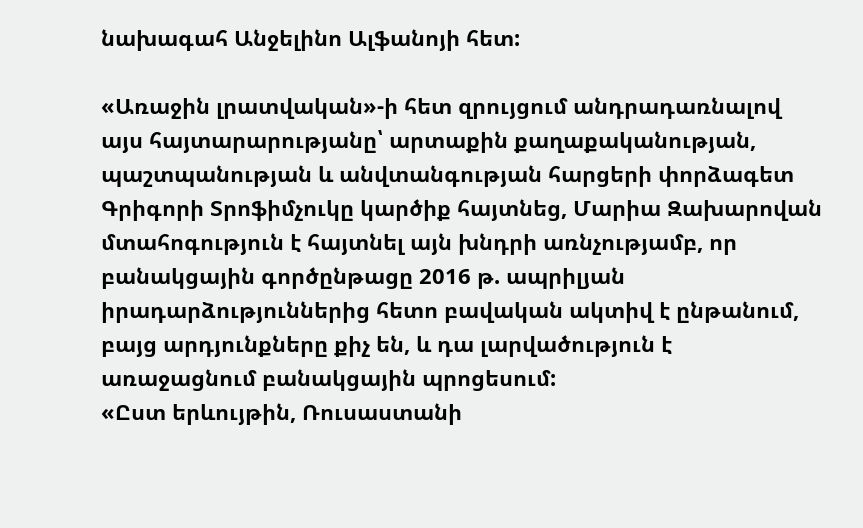նախագահ Անջելինո Ալֆանոյի հետ:

«Առաջին լրատվական»-ի հետ զրույցում անդրադառնալով այս հայտարարությանը՝ արտաքին քաղաքականության, պաշտպանության և անվտանգության հարցերի փորձագետ Գրիգորի Տրոֆիմչուկը կարծիք հայտնեց, Մարիա Զախարովան մտահոգություն է հայտնել այն խնդրի առնչությամբ, որ բանակցային գործընթացը 2016 թ. ապրիլյան իրադարձություններից հետո բավական ակտիվ է ընթանում, բայց արդյունքները քիչ են, և դա լարվածություն է առաջացնում բանակցային պրոցեսում:
«Ըստ երևույթին, Ռուսաստանի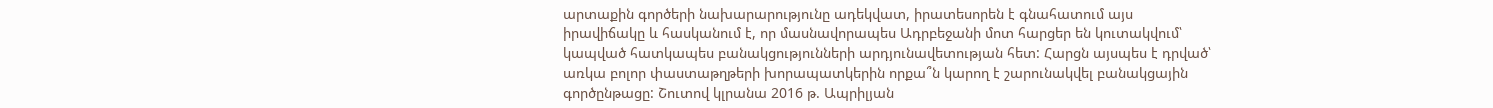արտաքին գործերի նախարարությունը ադեկվատ, իրատեսորեն է գնահատում այս իրավիճակը և հասկանում է, որ մասնավորապես Ադրբեջանի մոտ հարցեր են կուտակվում՝ կապված հատկապես բանակցությունների արդյունավետության հետ: Հարցն այսպես է դրված՝ առկա բոլոր փաստաթղթերի խորապատկերին որքա՞ն կարող է շարունակվել բանակցային գործընթացը: Շուտով կլրանա 2016 թ. Ապրիլյան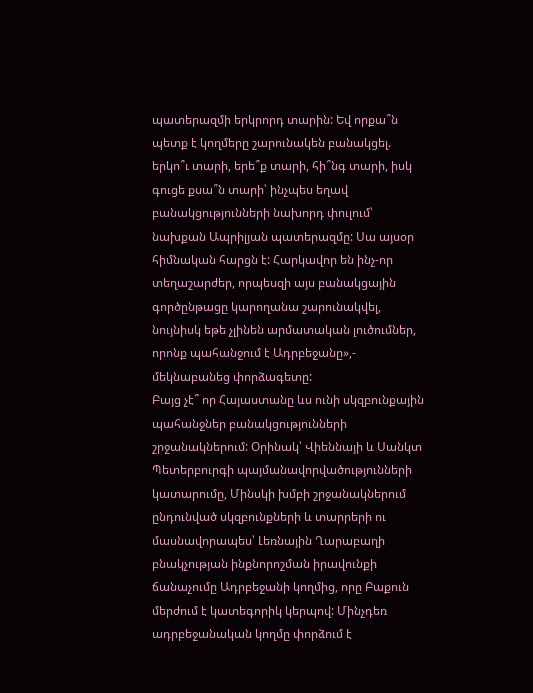պատերազմի երկրորդ տարին: Եվ որքա՞ն պետք է կողմերը շարունակեն բանակցել. երկո՞ւ տարի, երե՞ք տարի, հի՞նգ տարի, իսկ գուցե քսա՞ն տարի՝ ինչպես եղավ բանակցությունների նախորդ փուլում՝ նախքան Ապրիլյան պատերազմը: Սա այսօր հիմնական հարցն է: Հարկավոր են ինչ-որ տեղաշարժեր, որպեսզի այս բանակցային գործընթացը կարողանա շարունակվել, նույնիսկ եթե չլինեն արմատական լուծումներ, որոնք պահանջում է Ադրբեջանը»,- մեկնաբանեց փորձագետը:
Բայց չէ՞ որ Հայաստանը ևս ունի սկզբունքային պահանջներ բանակցությունների շրջանակներում: Օրինակ՝ Վիեննայի և Սանկտ Պետերբուրգի պայմանավորվածությունների կատարումը, Մինսկի խմբի շրջանակներում ընդունված սկզբունքների և տարրերի ու մասնավորապես՝ Լեռնային Ղարաբաղի բնակչության ինքնորոշման իրավունքի ճանաչումը Ադրբեջանի կողմից, որը Բաքուն մերժում է կատեգորիկ կերպով: Մինչդեռ ադրբեջանական կողմը փորձում է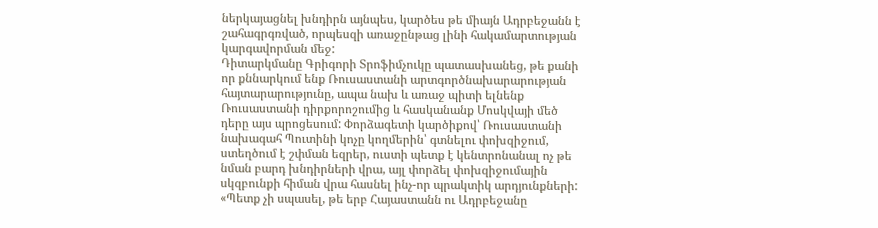ներկայացնել խնդիրն այնպես, կարծես թե միայն Ադրբեջանն է շահագրգռված, որպեսզի առաջընթաց լինի հակամարտության կարգավորման մեջ:
Դիտարկմանը Գրիգորի Տրոֆիմչուկը պատասխանեց, թե քանի որ քննարկում ենք Ռուսաստանի արտգործնախարարության հայտարարությունը, ապա նախ և առաջ պիտի ելնենք Ռուսաստանի դիրքորոշումից և հասկանանք Մոսկվայի մեծ դերը այս պրոցեսում: Փորձագետի կարծիքով՝ Ռուսաստանի նախագահ Պուտինի կոչը կողմերին՝ գտնելու փոխզիջում, ստեղծում է շփման եզրեր, ուստի պետք է կենտրոնանալ ոչ թե նման բարդ խնդիրների վրա, այլ փորձել փոխզիջումային սկզբունքի հիման վրա հասնել ինչ-որ պրակտիկ արդյունքների:
«Պետք չի սպասել, թե երբ Հայաստանն ու Ադրբեջանը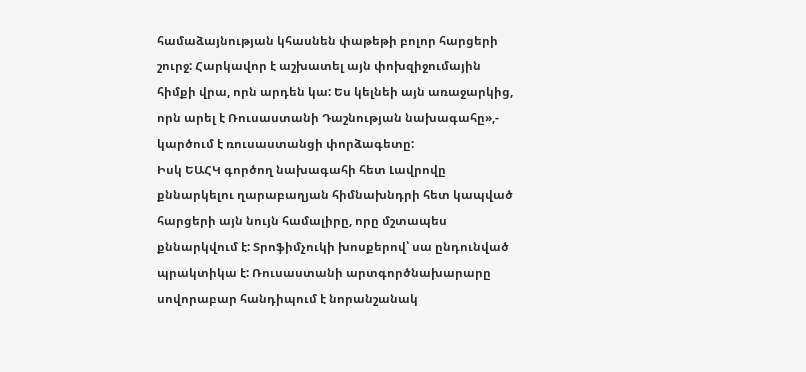համաձայնության կհասնեն փաթեթի բոլոր հարցերի շուրջ: Հարկավոր է աշխատել այն փոխզիջումային հիմքի վրա, որն արդեն կա: Ես կելնեի այն առաջարկից, որն արել է Ռուսաստանի Դաշնության նախագահը»,- կարծում է ռուսաստանցի փորձագետը:
Իսկ ԵԱՀԿ գործող նախագահի հետ Լավրովը քննարկելու ղարաբաղյան հիմնախնդրի հետ կապված հարցերի այն նույն համալիրը, որը մշտապես քննարկվում է: Տրոֆիմչուկի խոսքերով՝ սա ընդունված պրակտիկա է: Ռուսաստանի արտգործնախարարը սովորաբար հանդիպում է նորանշանակ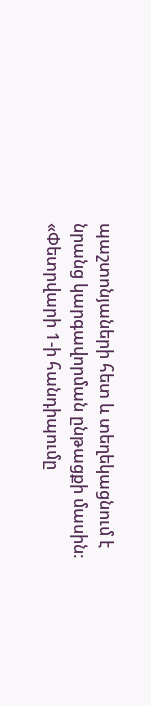պաշտոնյաների հետ և տեղեկացնում է նրանց կարգավորման ընթացքի մասին:
«Փետրվարի 1-ի հանդիպումը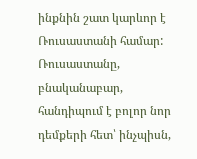ինքնին շատ կարևոր է Ռուսաստանի համար: Ռուսաստանը, բնականաբար, հանդիպում է բոլոր նոր դեմքերի հետ՝ ինչպիսն,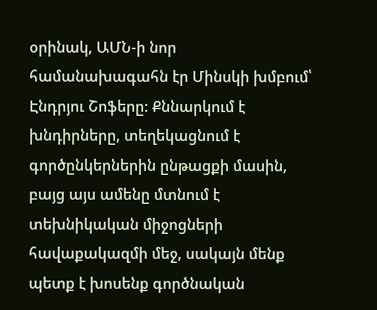օրինակ, ԱՄՆ-ի նոր համանախագահն էր Մինսկի խմբում՝ Էնդրյու Շոֆերը: Քննարկում է խնդիրները, տեղեկացնում է գործընկերներին ընթացքի մասին, բայց այս ամենը մտնում է տեխնիկական միջոցների հավաքակազմի մեջ, սակայն մենք պետք է խոսենք գործնական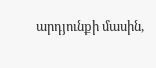արդյունքի մասին,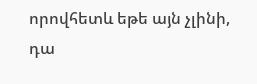որովհետև եթե այն չլինի, դա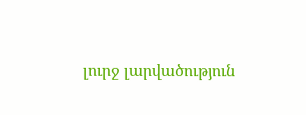լուրջ լարվածություն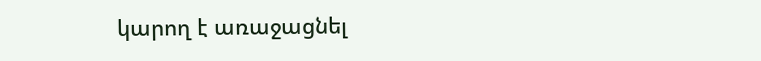կարող է առաջացնել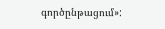գործընթացում»: